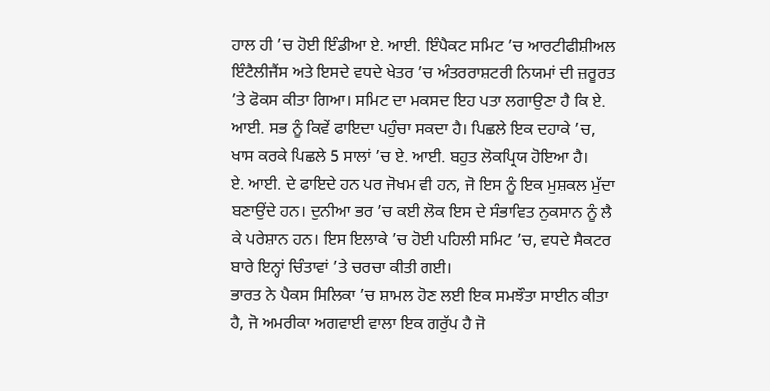ਹਾਲ ਹੀ ’ਚ ਹੋਈ ਇੰਡੀਆ ਏ. ਆਈ. ਇੰਪੈਕਟ ਸਮਿਟ ’ਚ ਆਰਟੀਫੀਸ਼ੀਅਲ ਇੰਟੈਲੀਜੈਂਸ ਅਤੇ ਇਸਦੇ ਵਧਦੇ ਖੇਤਰ ’ਚ ਅੰਤਰਰਾਸ਼ਟਰੀ ਨਿਯਮਾਂ ਦੀ ਜ਼ਰੂਰਤ ’ਤੇ ਫੋਕਸ ਕੀਤਾ ਗਿਆ। ਸਮਿਟ ਦਾ ਮਕਸਦ ਇਹ ਪਤਾ ਲਗਾਉਣਾ ਹੈ ਕਿ ਏ. ਆਈ. ਸਭ ਨੂੰ ਕਿਵੇਂ ਫਾਇਦਾ ਪਹੁੰਚਾ ਸਕਦਾ ਹੈ। ਪਿਛਲੇ ਇਕ ਦਹਾਕੇ ’ਚ, ਖਾਸ ਕਰਕੇ ਪਿਛਲੇ 5 ਸਾਲਾਂ ’ਚ ਏ. ਆਈ. ਬਹੁਤ ਲੋਕਪ੍ਰਿਯ ਹੋਇਆ ਹੈ।
ਏ. ਆਈ. ਦੇ ਫਾਇਦੇ ਹਨ ਪਰ ਜੋਖਮ ਵੀ ਹਨ, ਜੋ ਇਸ ਨੂੰ ਇਕ ਮੁਸ਼ਕਲ ਮੁੱਦਾ ਬਣਾਉਂਦੇ ਹਨ। ਦੁਨੀਆ ਭਰ ’ਚ ਕਈ ਲੋਕ ਇਸ ਦੇ ਸੰਭਾਵਿਤ ਨੁਕਸਾਨ ਨੂੰ ਲੈ ਕੇ ਪਰੇਸ਼ਾਨ ਹਨ। ਇਸ ਇਲਾਕੇ ’ਚ ਹੋਈ ਪਹਿਲੀ ਸਮਿਟ ’ਚ, ਵਧਦੇ ਸੈਕਟਰ ਬਾਰੇ ਇਨ੍ਹਾਂ ਚਿੰਤਾਵਾਂ ’ਤੇ ਚਰਚਾ ਕੀਤੀ ਗਈ।
ਭਾਰਤ ਨੇ ਪੈਕਸ ਸਿਲਿਕਾ ’ਚ ਸ਼ਾਮਲ ਹੋਣ ਲਈ ਇਕ ਸਮਝੌਤਾ ਸਾਈਨ ਕੀਤਾ ਹੈ, ਜੋ ਅਮਰੀਕਾ ਅਗਵਾਈ ਵਾਲਾ ਇਕ ਗਰੁੱਪ ਹੈ ਜੋ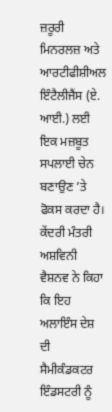ਜ਼ਰੂਰੀ ਮਿਨਰਲਜ਼ ਅਤੇ ਆਰਟੀਫੀਸ਼ੀਅਲ ਇੰਟੈਲੀਜੈਂਸ (ਏ. ਆਈ.) ਲਈ ਇਕ ਮਜ਼ਬੂਤ ਸਪਲਾਈ ਚੇਨ ਬਣਾਉਣ ’ਤੇ ਫੋਕਸ ਕਰਦਾ ਹੈ। ਕੇਂਦਰੀ ਮੰਤਰੀ ਅਸ਼ਵਿਨੀ ਵੈਸ਼ਨਵ ਨੇ ਕਿਹਾ ਕਿ ਇਹ ਅਲਾਇੰਸ ਦੇਸ਼ ਦੀ ਸੈਮੀਕੰਡਕਟਰ ਇੰਡਸਟਰੀ ਨੂੰ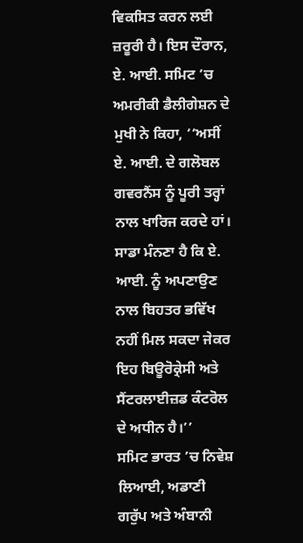ਵਿਕਸਿਤ ਕਰਨ ਲਈ ਜ਼ਰੂਰੀ ਹੈ। ਇਸ ਦੌਰਾਨ, ਏ. ਆਈ. ਸਮਿਟ ’ਚ ਅਮਰੀਕੀ ਡੈਲੀਗੇਸ਼ਨ ਦੇ ਮੁਖੀ ਨੇ ਕਿਹਾ, ‘‘ਅਸੀਂ ਏ. ਆਈ. ਦੇ ਗਲੋਬਲ ਗਵਰਨੈਂਸ ਨੂੰ ਪੂਰੀ ਤਰ੍ਹਾਂ ਨਾਲ ਖਾਰਿਜ ਕਰਦੇ ਹਾਂ। ਸਾਡਾ ਮੰਨਣਾ ਹੈ ਕਿ ਏ. ਆਈ. ਨੂੰ ਅਪਣਾਉਣ ਨਾਲ ਬਿਹਤਰ ਭਵਿੱਖ ਨਹੀਂ ਮਿਲ ਸਕਦਾ ਜੇਕਰ ਇਹ ਬਿਊਰੋਕ੍ਰੇਸੀ ਅਤੇ ਸੈਂਟਰਲਾਈਜ਼ਡ ਕੰਟਰੋਲ ਦੇ ਅਧੀਨ ਹੈ।’’
ਸਮਿਟ ਭਾਰਤ ’ਚ ਨਿਵੇਸ਼ ਲਿਆਈ, ਅਡਾਣੀ ਗਰੁੱਪ ਅਤੇ ਅੰਬਾਨੀ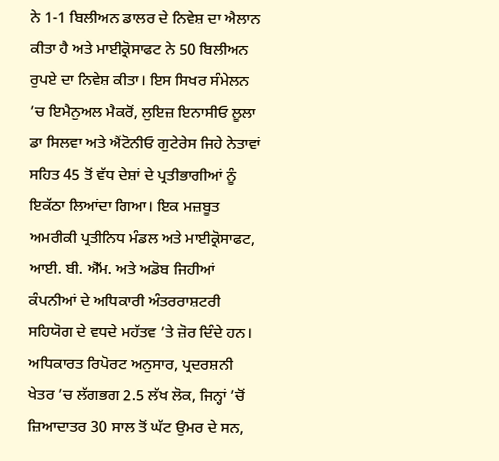ਨੇ 1-1 ਬਿਲੀਅਨ ਡਾਲਰ ਦੇ ਨਿਵੇਸ਼ ਦਾ ਐਲਾਨ ਕੀਤਾ ਹੈ ਅਤੇ ਮਾਈਕ੍ਰੋਸਾਫਟ ਨੇ 50 ਬਿਲੀਅਨ ਰੁਪਏ ਦਾ ਨਿਵੇਸ਼ ਕੀਤਾ। ਇਸ ਸਿਖਰ ਸੰਮੇਲਨ ’ਚ ਇਮੈਨੁਅਲ ਮੈਕਰੋਂ, ਲੁਇਜ਼ ਇਨਾਸੀਓ ਲੂਲਾ ਡਾ ਸਿਲਵਾ ਅਤੇ ਐਂਟੋਨੀਓ ਗੁਟੇਰੇਸ ਜਿਹੇ ਨੇਤਾਵਾਂ ਸਹਿਤ 45 ਤੋਂ ਵੱਧ ਦੇਸ਼ਾਂ ਦੇ ਪ੍ਰਤੀਭਾਗੀਆਂ ਨੂੰ ਇਕੱਠਾ ਲਿਆਂਦਾ ਗਿਆ। ਇਕ ਮਜ਼ਬੂਤ ਅਮਰੀਕੀ ਪ੍ਰਤੀਨਿਧ ਮੰਡਲ ਅਤੇ ਮਾਈਕ੍ਰੋਸਾਫਟ, ਆਈ. ਬੀ. ਐੱਮ. ਅਤੇ ਅਡੋਬ ਜਿਹੀਆਂ ਕੰਪਨੀਆਂ ਦੇ ਅਧਿਕਾਰੀ ਅੰਤਰਰਾਸ਼ਟਰੀ ਸਹਿਯੋਗ ਦੇ ਵਧਦੇ ਮਹੱਤਵ ’ਤੇ ਜ਼ੋਰ ਦਿੰਦੇ ਹਨ।
ਅਧਿਕਾਰਤ ਰਿਪੋਰਟ ਅਨੁਸਾਰ, ਪ੍ਰਦਰਸ਼ਨੀ ਖੇਤਰ ’ਚ ਲੱਗਭਗ 2.5 ਲੱਖ ਲੋਕ, ਜਿਨ੍ਹਾਂ ’ਚੋਂ ਜ਼ਿਆਦਾਤਰ 30 ਸਾਲ ਤੋਂ ਘੱਟ ਉਮਰ ਦੇ ਸਨ,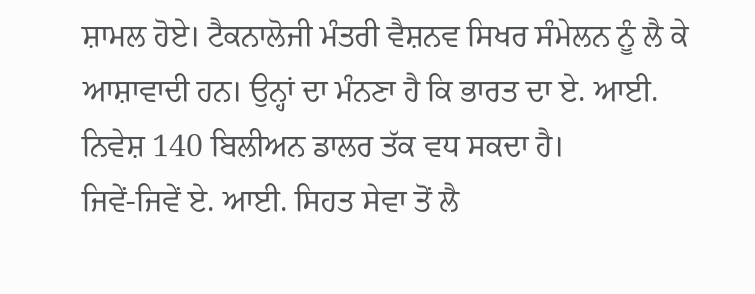ਸ਼ਾਮਲ ਹੋਏ। ਟੈਕਨਾਲੋਜੀ ਮੰਤਰੀ ਵੈਸ਼ਨਵ ਸਿਖਰ ਸੰਮੇਲਨ ਨੂੰ ਲੈ ਕੇ ਆਸ਼ਾਵਾਦੀ ਹਨ। ਉਨ੍ਹਾਂ ਦਾ ਮੰਨਣਾ ਹੈ ਕਿ ਭਾਰਤ ਦਾ ਏ. ਆਈ. ਨਿਵੇਸ਼ 140 ਬਿਲੀਅਨ ਡਾਲਰ ਤੱਕ ਵਧ ਸਕਦਾ ਹੈ।
ਜਿਵੇਂ-ਜਿਵੇਂ ਏ. ਆਈ. ਸਿਹਤ ਸੇਵਾ ਤੋਂ ਲੈ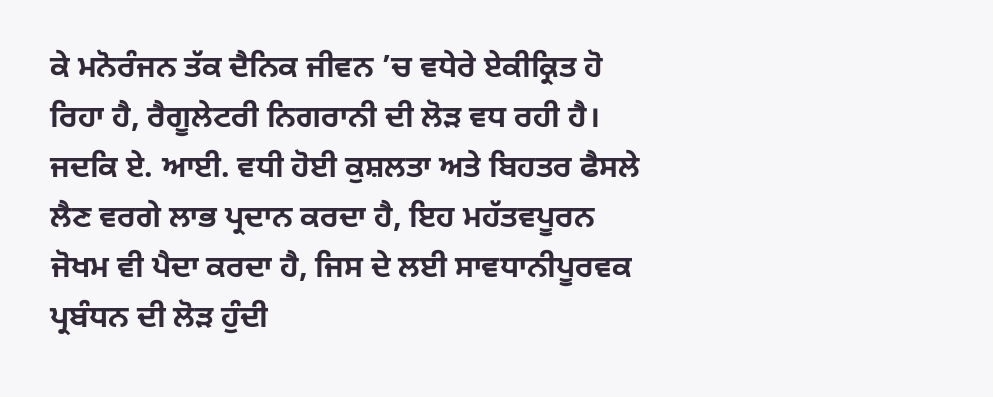ਕੇ ਮਨੋਰੰਜਨ ਤੱਕ ਦੈਨਿਕ ਜੀਵਨ ’ਚ ਵਧੇਰੇ ਏਕੀਕ੍ਰਿਤ ਹੋ ਰਿਹਾ ਹੈ, ਰੈਗੂਲੇਟਰੀ ਨਿਗਰਾਨੀ ਦੀ ਲੋੜ ਵਧ ਰਹੀ ਹੈ। ਜਦਕਿ ਏ. ਆਈ. ਵਧੀ ਹੋਈ ਕੁਸ਼ਲਤਾ ਅਤੇ ਬਿਹਤਰ ਫੈਸਲੇ ਲੈਣ ਵਰਗੇ ਲਾਭ ਪ੍ਰਦਾਨ ਕਰਦਾ ਹੈ, ਇਹ ਮਹੱਤਵਪੂਰਨ ਜੋਖਮ ਵੀ ਪੈਦਾ ਕਰਦਾ ਹੈ, ਜਿਸ ਦੇ ਲਈ ਸਾਵਧਾਨੀਪੂਰਵਕ ਪ੍ਰਬੰਧਨ ਦੀ ਲੋੜ ਹੁੰਦੀ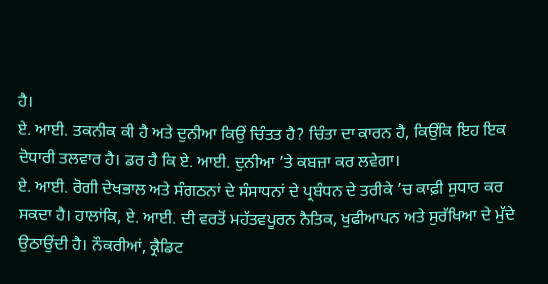ਹੈ।
ਏ. ਆਈ. ਤਕਨੀਕ ਕੀ ਹੈ ਅਤੇ ਦੁਨੀਆ ਕਿਉਂ ਚਿੰਤਤ ਹੈ? ਚਿੰਤਾ ਦਾ ਕਾਰਨ ਹੈ, ਕਿਉਂਕਿ ਇਹ ਇਕ ਦੋਧਾਰੀ ਤਲਵਾਰ ਹੈ। ਡਰ ਹੈ ਕਿ ਏ. ਆਈ. ਦੁਨੀਆ ’ਤੇ ਕਬਜ਼ਾ ਕਰ ਲਵੇਗਾ।
ਏ. ਆਈ. ਰੋਗੀ ਦੇਖਭਾਲ ਅਤੇ ਸੰਗਠਨਾਂ ਦੇ ਸੰਸਾਧਨਾਂ ਦੇ ਪ੍ਰਬੰਧਨ ਦੇ ਤਰੀਕੇ ’ਚ ਕਾਫ਼ੀ ਸੁਧਾਰ ਕਰ ਸਕਦਾ ਹੈ। ਹਾਲਾਂਕਿ, ਏ. ਆਈ. ਦੀ ਵਰਤੋਂ ਮਹੱਤਵਪੂਰਨ ਨੈਤਿਕ, ਖੁਫੀਆਪਨ ਅਤੇ ਸੁਰੱਖਿਆ ਦੇ ਮੁੱਦੇ ਉਠਾਉਂਦੀ ਹੈ। ਨੌਕਰੀਆਂ, ਕ੍ਰੈਡਿਟ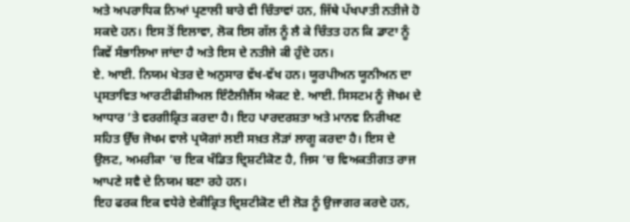ਅਤੇ ਅਪਰਾਧਿਕ ਨਿਆਂ ਪ੍ਰਣਾਲੀ ਬਾਰੇ ਵੀ ਚਿੰਤਾਵਾਂ ਹਨ, ਜਿੱਥੇ ਪੱਖਪਾਤੀ ਨਤੀਜੇ ਹੋ ਸਕਦੇ ਹਨ। ਇਸ ਤੋਂ ਇਲਾਵਾ, ਲੋਕ ਇਸ ਗੱਲ ਨੂੰ ਲੈ ਕੇ ਚਿੰਤਤ ਹਨ ਕਿ ਡਾਟਾ ਨੂੰ ਕਿਵੇਂ ਸੰਭਾਲਿਆ ਜਾਂਦਾ ਹੈ ਅਤੇ ਇਸ ਦੇ ਨਤੀਜੇ ਕੀ ਹੁੰਦੇ ਹਨ।
ਏ. ਆਈ. ਨਿਯਮ ਖੇਤਰ ਦੇ ਅਨੁਸਾਰ ਵੱਖ-ਵੱਖ ਹਨ। ਯੂਰਪੀਅਨ ਯੂਨੀਅਨ ਦਾ ਪ੍ਰਸਤਾਵਿਤ ਆਰਟੀਫੀਸ਼ੀਅਲ ਇੰਟੈਲੀਜੈਂਸ ਐਕਟ ਏ. ਆਈ. ਸਿਸਟਮ ਨੂੰ ਜੋਖਮ ਦੇ ਆਧਾਰ ’ਤੇ ਵਰਗੀਕ੍ਰਿਤ ਕਰਦਾ ਹੈ। ਇਹ ਪਾਰਦਰਸ਼ਤਾ ਅਤੇ ਮਾਨਵ ਨਿਰੀਖਣ ਸਹਿਤ ਉੱਚ ਜੋਖਮ ਵਾਲੇ ਪ੍ਰਯੋਗਾਂ ਲਈ ਸਖ਼ਤ ਲੋੜਾਂ ਲਾਗੂ ਕਰਦਾ ਹੈ। ਇਸ ਦੇ ਉਲਟ, ਅਮਰੀਕਾ ’ਚ ਇਕ ਖੰਡਿਤ ਦ੍ਰਿਸ਼ਟੀਕੋਣ ਹੈ, ਜਿਸ ’ਚ ਵਿਅਕਤੀਗਤ ਰਾਜ ਆਪਣੇ ਸਵੈ ਦੇ ਨਿਯਮ ਬਣਾ ਰਹੇ ਹਨ।
ਇਹ ਫਰਕ ਇਕ ਵਧੇਰੇ ਏਕੀਕ੍ਰਿਤ ਦ੍ਰਿਸ਼ਟੀਕੋਣ ਦੀ ਲੋੜ ਨੂੰ ਉਜਾਗਰ ਕਰਦੇ ਹਨ,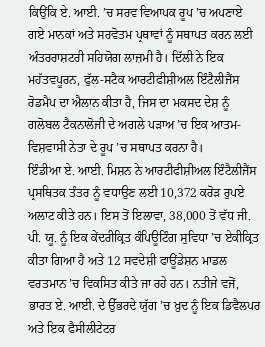ਕਿਉਂਕਿ ਏ. ਆਈ. ’ਚ ਸਰਵ ਵਿਆਪਕ ਰੂਪ ’ਚ ਅਪਣਾਏ ਗਏ ਮਾਨਕਾਂ ਅਤੇ ਸਰਵੋਤਮ ਪ੍ਰਥਾਵਾਂ ਨੂੰ ਸਥਾਪਤ ਕਰਨ ਲਈ ਅੰਤਰਰਾਸ਼ਟਰੀ ਸਹਿਯੋਗ ਲਾਜ਼ਮੀ ਹੈ। ਦਿੱਲੀ ਨੇ ਇਕ ਮਹੱਤਵਪੂਰਨ, ਫੁੱਲ-ਸਟੈਕ ਆਰਟੀਫੀਸ਼ੀਅਲ ਇੰਟੈਲੀਜੈਂਸ ਰੋਡਮੈਪ ਦਾ ਐਲਾਨ ਕੀਤਾ ਹੈ, ਜਿਸ ਦਾ ਮਕਸਦ ਦੇਸ਼ ਨੂੰ ਗਲੋਬਲ ਟੈਕਨਾਲੋਜੀ ਦੇ ਅਗਲੇ ਪੜਾਅ ’ਚ ਇਕ ਆਤਮ-ਵਿਸ਼ਵਾਸੀ ਨੇਤਾ ਦੇ ਰੂਪ ’ਚ ਸਥਾਪਤ ਕਰਨਾ ਹੈ।
ਇੰਡੀਆ ਏ. ਆਈ. ਮਿਸ਼ਨ ਨੇ ਆਰਟੀਫੀਸ਼ੀਅਲ ਇੰਟੈਲੀਜੈਂਸ ਪ੍ਰਸਥਿਤਕ ਤੰਤਰ ਨੂੰ ਵਧਾਉਣ ਲਈ 10,372 ਕਰੋੜ ਰੁਪਏ ਅਲਾਟ ਕੀਤੇ ਹਨ। ਇਸ ਤੋਂ ਇਲਾਵਾ, 38,000 ਤੋਂ ਵੱਧ ਜੀ. ਪੀ. ਯੂ. ਨੂੰ ਇਕ ਕੇਂਦਰੀਕ੍ਰਿਤ ਕੰਪਿਊਟਿੰਗ ਸੁਵਿਧਾ ’ਚ ਏਕੀਕ੍ਰਿਤ ਕੀਤਾ ਗਿਆ ਹੈ ਅਤੇ 12 ਸਵਦੇਸ਼ੀ ਫਾਊਂਡੇਸ਼ਨ ਮਾਡਲ ਵਰਤਮਾਨ ’ਚ ਵਿਕਸਿਤ ਕੀਤੇ ਜਾ ਰਹੇ ਹਨ। ਨਤੀਜੇ ਵਜੋਂ, ਭਾਰਤ ਏ. ਆਈ. ਦੇ ਉੱਭਰਦੇ ਯੁੱਗ ’ਚ ਖ਼ੁਦ ਨੂੰ ਇਕ ਡਿਵੈਲਪਰ ਅਤੇ ਇਕ ਫੈਸੀਲੀਟੇਟਰ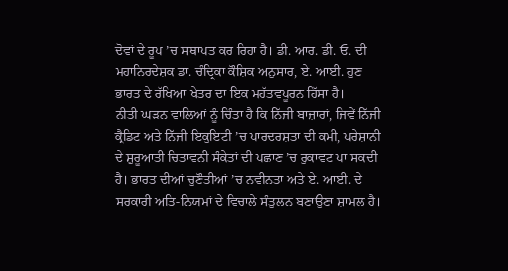ਦੋਵਾਂ ਦੇ ਰੂਪ ’ਚ ਸਥਾਪਤ ਕਰ ਰਿਹਾ ਹੈ। ਡੀ. ਆਰ. ਡੀ. ਓ. ਦੀ ਮਹਾਨਿਰਦੇਸ਼ਕ ਡਾ. ਚੰਦ੍ਰਿਕਾ ਕੌਸ਼ਿਕ ਅਨੁਸਾਰ, ਏ. ਆਈ. ਹੁਣ ਭਾਰਤ ਦੇ ਰੱਖਿਆ ਖੇਤਰ ਦਾ ਇਕ ਮਹੱਤਵਪੂਰਨ ਹਿੱਸਾ ਹੈ।
ਨੀਤੀ ਘੜਨ ਵਾਲਿਆਂ ਨੂੰ ਚਿੰਤਾ ਹੈ ਕਿ ਨਿੱਜੀ ਬਾਜ਼ਾਰਾਂ, ਜਿਵੇਂ ਨਿੱਜੀ ਕ੍ਰੈਡਿਟ ਅਤੇ ਨਿੱਜੀ ਇਕੁਇਟੀ ’ਚ ਪਾਰਦਰਸ਼ਤਾ ਦੀ ਕਮੀ, ਪਰੇਸ਼ਾਨੀ ਦੇ ਸ਼ੁਰੂਆਤੀ ਚਿਤਾਵਨੀ ਸੰਕੇਤਾਂ ਦੀ ਪਛਾਣ ’ਚ ਰੁਕਾਵਟ ਪਾ ਸਕਦੀ ਹੈ। ਭਾਰਤ ਦੀਆਂ ਚੁਣੌਤੀਆਂ ’ਚ ਨਵੀਨਤਾ ਅਤੇ ਏ. ਆਈ. ਦੇ ਸਰਕਾਰੀ ਅਤਿ-ਨਿਯਮਾਂ ਦੇ ਵਿਚਾਲੇ ਸੰਤੁਲਨ ਬਣਾਉਣਾ ਸ਼ਾਮਲ ਹੈ।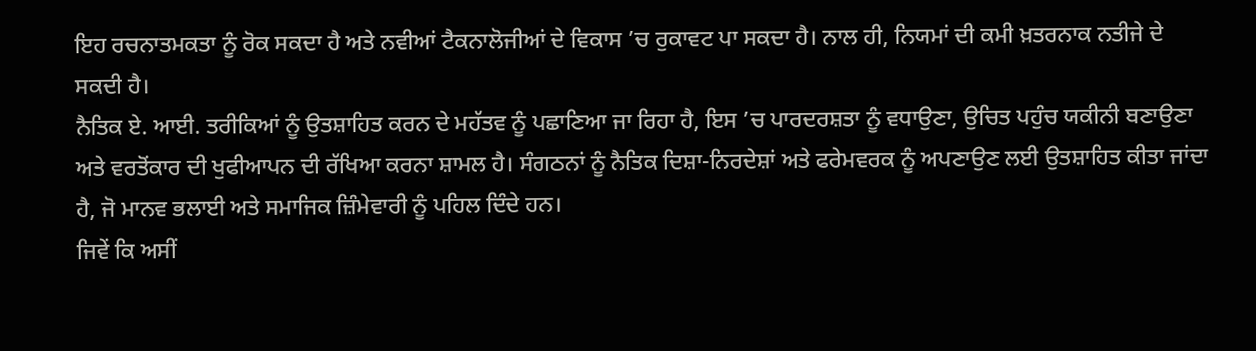ਇਹ ਰਚਨਾਤਮਕਤਾ ਨੂੰ ਰੋਕ ਸਕਦਾ ਹੈ ਅਤੇ ਨਵੀਆਂ ਟੈਕਨਾਲੋਜੀਆਂ ਦੇ ਵਿਕਾਸ ’ਚ ਰੁਕਾਵਟ ਪਾ ਸਕਦਾ ਹੈ। ਨਾਲ ਹੀ, ਨਿਯਮਾਂ ਦੀ ਕਮੀ ਖ਼ਤਰਨਾਕ ਨਤੀਜੇ ਦੇ ਸਕਦੀ ਹੈ।
ਨੈਤਿਕ ਏ. ਆਈ. ਤਰੀਕਿਆਂ ਨੂੰ ਉਤਸ਼ਾਹਿਤ ਕਰਨ ਦੇ ਮਹੱਤਵ ਨੂੰ ਪਛਾਣਿਆ ਜਾ ਰਿਹਾ ਹੈ, ਇਸ ’ਚ ਪਾਰਦਰਸ਼ਤਾ ਨੂੰ ਵਧਾਉਣਾ, ਉਚਿਤ ਪਹੁੰਚ ਯਕੀਨੀ ਬਣਾਉਣਾ ਅਤੇ ਵਰਤੋਂਕਾਰ ਦੀ ਖੁਫੀਆਪਨ ਦੀ ਰੱਖਿਆ ਕਰਨਾ ਸ਼ਾਮਲ ਹੈ। ਸੰਗਠਨਾਂ ਨੂੰ ਨੈਤਿਕ ਦਿਸ਼ਾ-ਨਿਰਦੇਸ਼ਾਂ ਅਤੇ ਫਰੇਮਵਰਕ ਨੂੰ ਅਪਣਾਉਣ ਲਈ ਉਤਸ਼ਾਹਿਤ ਕੀਤਾ ਜਾਂਦਾ ਹੈ, ਜੋ ਮਾਨਵ ਭਲਾਈ ਅਤੇ ਸਮਾਜਿਕ ਜ਼ਿੰਮੇਵਾਰੀ ਨੂੰ ਪਹਿਲ ਦਿੰਦੇ ਹਨ।
ਜਿਵੇਂ ਕਿ ਅਸੀਂ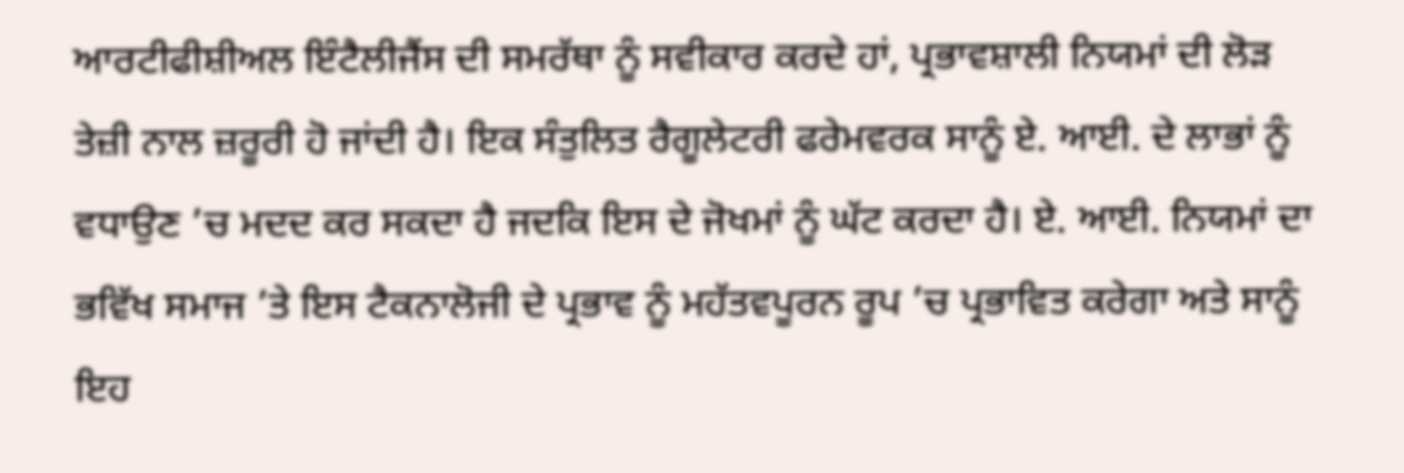ਆਰਟੀਫੀਸ਼ੀਅਲ ਇੰਟੈਲੀਜੈਂਸ ਦੀ ਸਮਰੱਥਾ ਨੂੰ ਸਵੀਕਾਰ ਕਰਦੇ ਹਾਂ, ਪ੍ਰਭਾਵਸ਼ਾਲੀ ਨਿਯਮਾਂ ਦੀ ਲੋੜ ਤੇਜ਼ੀ ਨਾਲ ਜ਼ਰੂਰੀ ਹੋ ਜਾਂਦੀ ਹੈ। ਇਕ ਸੰਤੁਲਿਤ ਰੈਗੂਲੇਟਰੀ ਫਰੇਮਵਰਕ ਸਾਨੂੰ ਏ. ਆਈ. ਦੇ ਲਾਭਾਂ ਨੂੰ ਵਧਾਉਣ ’ਚ ਮਦਦ ਕਰ ਸਕਦਾ ਹੈ ਜਦਕਿ ਇਸ ਦੇ ਜੋਖਮਾਂ ਨੂੰ ਘੱਟ ਕਰਦਾ ਹੈ। ਏ. ਆਈ. ਨਿਯਮਾਂ ਦਾ ਭਵਿੱਖ ਸਮਾਜ ’ਤੇ ਇਸ ਟੈਕਨਾਲੋਜੀ ਦੇ ਪ੍ਰਭਾਵ ਨੂੰ ਮਹੱਤਵਪੂਰਨ ਰੂਪ ’ਚ ਪ੍ਰਭਾਵਿਤ ਕਰੇਗਾ ਅਤੇ ਸਾਨੂੰ ਇਹ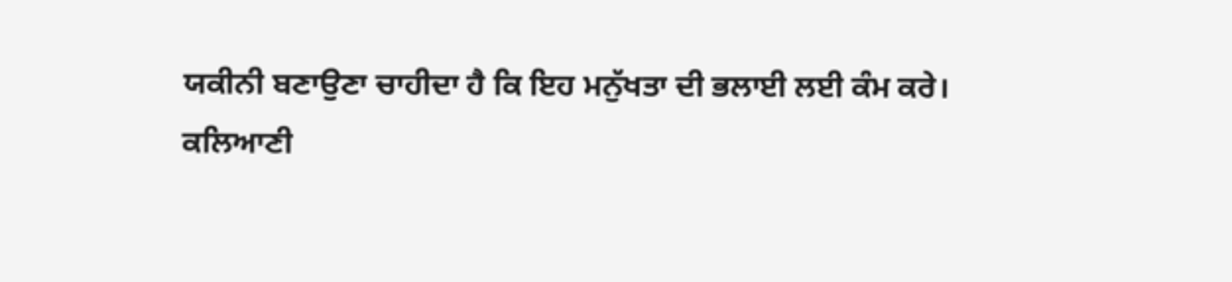ਯਕੀਨੀ ਬਣਾਉਣਾ ਚਾਹੀਦਾ ਹੈ ਕਿ ਇਹ ਮਨੁੱਖਤਾ ਦੀ ਭਲਾਈ ਲਈ ਕੰਮ ਕਰੇ।
ਕਲਿਆਣੀ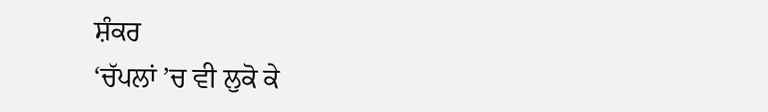ਸ਼ੰਕਰ
‘ਚੱਪਲਾਂ ’ਚ ਵੀ ਲੁਕੋ ਕੇ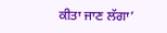ਕੀਤਾ ਜਾਣ ਲੱਗਾ’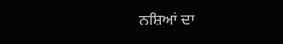ਨਸ਼ਿਆਂ ਦਾ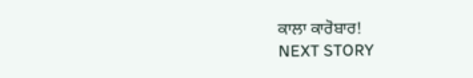ਕਾਲਾ ਕਾਰੋਬਾਰ!
NEXT STORY